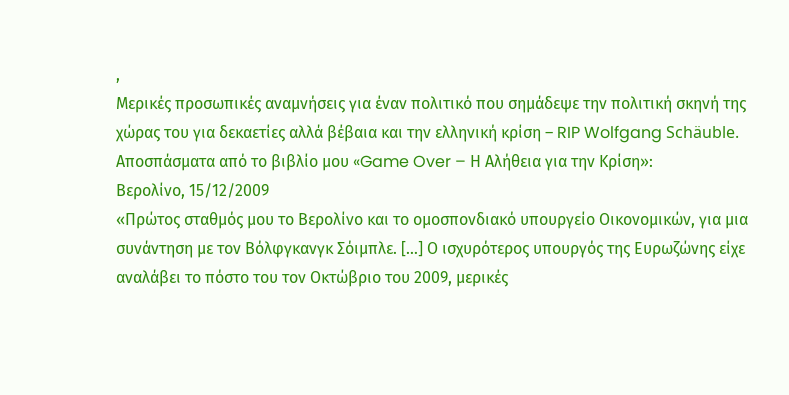,
Μερικές προσωπικές αναμνήσεις για έναν πολιτικό που σημάδεψε την πολιτική σκηνή της χώρας του για δεκαετίες αλλά βέβαια και την ελληνική κρίση – RIP Wolfgang Schäuble. Αποσπάσματα από το βιβλίο μου «Game Over – Η Αλήθεια για την Κρίση»:
Βερολίνο, 15/12/2009
«Πρώτος σταθμός μου το Βερολίνο και το ομοσπονδιακό υπουργείο Οικονομικών, για μια συνάντηση με τον Βόλφγκανγκ Σόιμπλε. […] Ο ισχυρότερος υπουργός της Ευρωζώνης είχε αναλάβει το πόστο του τον Οκτώβριο του 2009, μερικές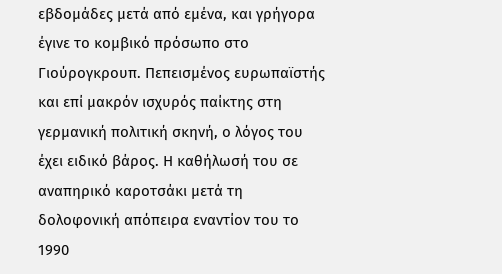εβδομάδες μετά από εμένα, και γρήγορα έγινε το κομβικό πρόσωπο στο Γιούρογκρουπ. Πεπεισμένος ευρωπαϊστής και επί μακρόν ισχυρός παίκτης στη γερμανική πολιτική σκηνή, ο λόγος του έχει ειδικό βάρος. Η καθήλωσή του σε αναπηρικό καροτσάκι μετά τη δολοφονική απόπειρα εναντίον του το 1990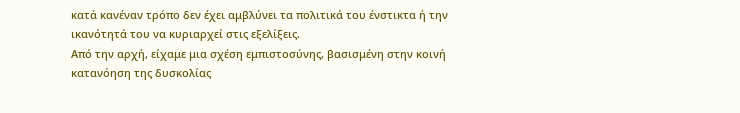κατά κανέναν τρόπο δεν έχει αμβλύνει τα πολιτικά του ένστικτα ή την ικανότητά του να κυριαρχεί στις εξελίξεις.
Από την αρχή, είχαμε μια σχέση εμπιστοσύνης, βασισμένη στην κοινή κατανόηση της δυσκολίας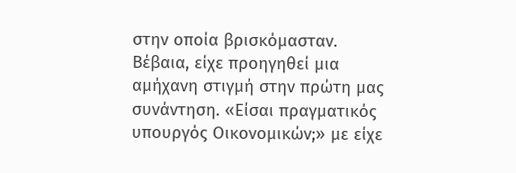στην οποία βρισκόμασταν. Βέβαια, είχε προηγηθεί μια αμήχανη στιγμή στην πρώτη μας συνάντηση. «Είσαι πραγματικός υπουργός Οικονομικών;» με είχε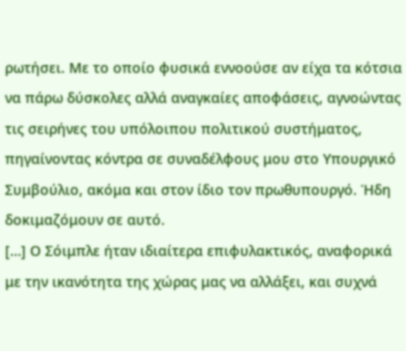ρωτήσει. Με το οποίο φυσικά εννοούσε αν είχα τα κότσια να πάρω δύσκολες αλλά αναγκαίες αποφάσεις, αγνοώντας τις σειρήνες του υπόλοιπου πολιτικού συστήματος, πηγαίνοντας κόντρα σε συναδέλφους μου στο Υπουργικό Συμβούλιο, ακόμα και στον ίδιο τον πρωθυπουργό. Ήδη δοκιμαζόμουν σε αυτό.
[…] Ο Σόιμπλε ήταν ιδιαίτερα επιφυλακτικός, αναφορικά με την ικανότητα της χώρας μας να αλλάξει, και συχνά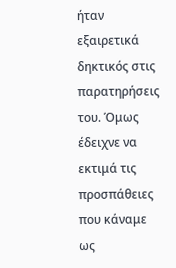ήταν εξαιρετικά δηκτικός στις παρατηρήσεις του. Όμως έδειχνε να εκτιμά τις προσπάθειες που κάναμε ως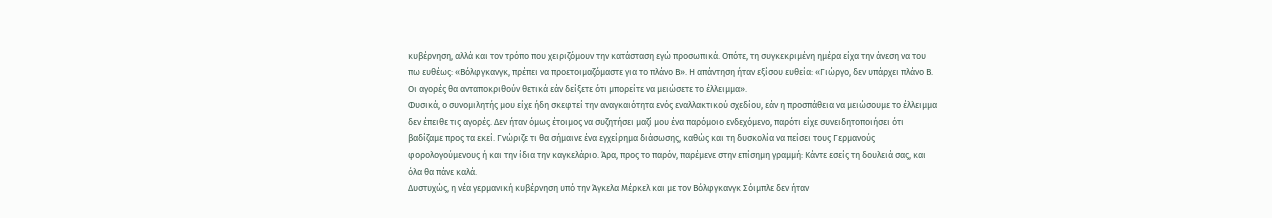κυβέρνηση, αλλά και τον τρόπο που χειριζόμουν την κατάσταση εγώ προσωπικά. Οπότε, τη συγκεκριμένη ημέρα είχα την άνεση να του πω ευθέως: «Βόλφγκανγκ, πρέπει να προετοιμαζόμαστε για το πλάνο Β». Η απάντηση ήταν εξίσου ευθεία: «Γιώργο, δεν υπάρχει πλάνο Β. Οι αγορές θα ανταποκριθούν θετικά εάν δείξετε ότι μπορείτε να μειώσετε το έλλειμμα».
Φυσικά, ο συνομιλητής μου είχε ήδη σκεφτεί την αναγκαιότητα ενός εναλλακτικού σχεδίου, εάν η προσπάθεια να μειώσουμε το έλλειμμα δεν έπειθε τις αγορές. ∆εν ήταν όμως έτοιμος να συζητήσει μαζί μου ένα παρόμοιο ενδεχόμενο, παρότι είχε συνειδητοποιήσει ότι βαδίζαμε προς τα εκεί. Γνώριζε τι θα σήμαινε ένα εγχείρημα διάσωσης, καθώς και τη δυσκολία να πείσει τους Γερμανούς φορολογούμενους ή και την ίδια την καγκελάριο. Άρα, προς το παρόν, παρέμενε στην επίσημη γραμμή: Κάντε εσείς τη δουλειά σας, και όλα θα πάνε καλά.
∆υστυχώς, η νέα γερμανική κυβέρνηση υπό την Άγκελα Μέρκελ και με τον Βόλφγκανγκ Σόιμπλε δεν ήταν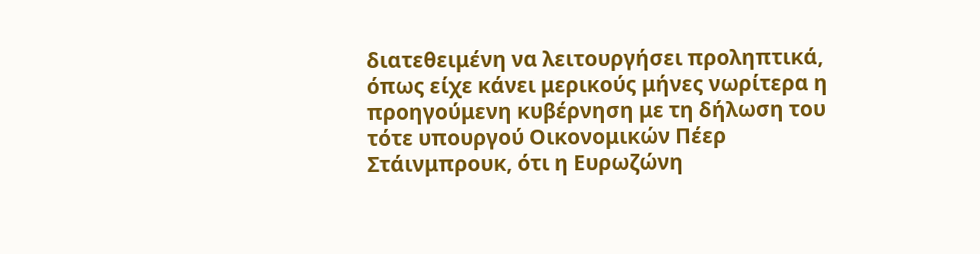διατεθειμένη να λειτουργήσει προληπτικά, όπως είχε κάνει μερικούς μήνες νωρίτερα η προηγούμενη κυβέρνηση με τη δήλωση του τότε υπουργού Οικονομικών Πέερ Στάινμπρουκ, ότι η Ευρωζώνη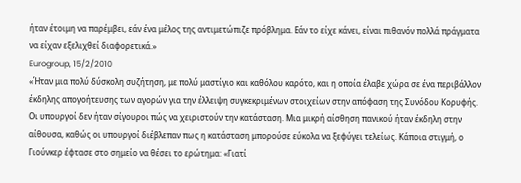ήταν έτοιμη να παρέμβει, εάν ένα μέλος της αντιμετώπιζε πρόβλημα. Εάν το είχε κάνει, είναι πιθανόν πολλά πράγματα να είχαν εξελιχθεί διαφορετικά.»
Eurogroup, 15/2/2010
«Ήταν μια πολύ δύσκολη συζήτηση, με πολύ μαστίγιο και καθόλου καρότο, και η οποία έλαβε χώρα σε ένα περιβάλλον έκδηλης απογοήτευσης των αγορών για την έλλειψη συγκεκριμένων στοιχείων στην απόφαση της Συνόδου Κορυφής. Οι υπουργοί δεν ήταν σίγουροι πώς να χειριστούν την κατάσταση. Μια μικρή αίσθηση πανικού ήταν έκδηλη στην αίθουσα, καθώς οι υπουργοί διέβλεπαν πως η κατάσταση μπορούσε εύκολα να ξεφύγει τελείως. Κάποια στιγμή, ο Γιούνκερ έφτασε στο σημείο να θέσει το ερώτημα: «Γιατί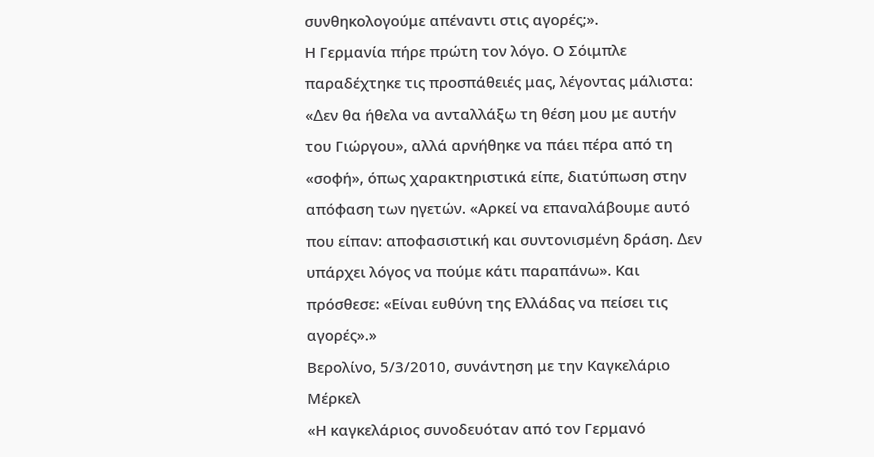συνθηκολογούμε απέναντι στις αγορές;».
Η Γερμανία πήρε πρώτη τον λόγο. Ο Σόιμπλε παραδέχτηκε τις προσπάθειές μας, λέγοντας μάλιστα: «∆εν θα ήθελα να ανταλλάξω τη θέση μου με αυτήν του Γιώργου», αλλά αρνήθηκε να πάει πέρα από τη «σοφή», όπως χαρακτηριστικά είπε, διατύπωση στην απόφαση των ηγετών. «Αρκεί να επαναλάβουμε αυτό που είπαν: αποφασιστική και συντονισμένη δράση. ∆εν υπάρχει λόγος να πούμε κάτι παραπάνω». Και πρόσθεσε: «Είναι ευθύνη της Ελλάδας να πείσει τις αγορές».»
Βερολίνο, 5/3/2010, συνάντηση με την Καγκελάριο Μέρκελ
«Η καγκελάριος συνοδευόταν από τον Γερμανό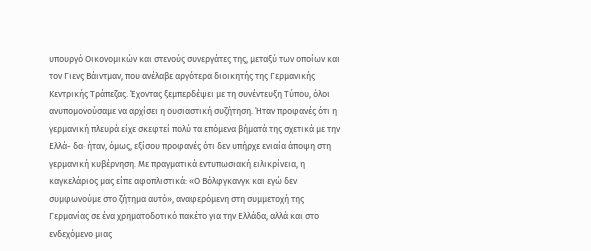υπουργό Οικονομικών και στενούς συνεργάτες της, μεταξύ των οποίων και τον Γιενς Βάιντμαν, που ανέλαβε αργότερα διοικητής της Γερμανικής Κεντρικής Τράπεζας. Έχοντας ξεμπερδέψει με τη συνέντευξη Τύπου, όλοι ανυπομονούσαμε να αρχίσει η ουσιαστική συζήτηση. Ήταν προφανές ότι η γερμανική πλευρά είχε σκεφτεί πολύ τα επόμενα βήματά της σχετικά με την Ελλά- δα· ήταν, όμως, εξίσου προφανές ότι δεν υπήρχε ενιαία άποψη στη γερμανική κυβέρνηση. Με πραγματικά εντυπωσιακή ειλικρίνεια, η καγκελάριος μας είπε αφοπλιστικά: «Ο Βόλφγκανγκ και εγώ δεν συμφωνούμε στο ζήτημα αυτό», αναφερόμενη στη συμμετοχή της Γερμανίας σε ένα χρηματοδοτικό πακέτο για την Ελλάδα, αλλά και στο ενδεχόμενο μιας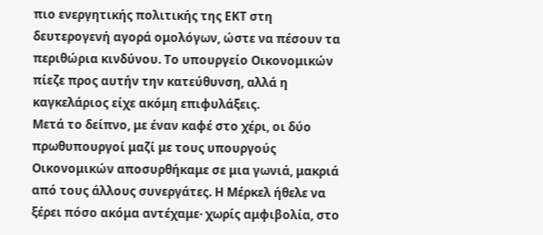πιο ενεργητικής πολιτικής της ΕΚΤ στη δευτερογενή αγορά ομολόγων, ώστε να πέσουν τα περιθώρια κινδύνου. Το υπουργείο Οικονομικών πίεζε προς αυτήν την κατεύθυνση, αλλά η καγκελάριος είχε ακόμη επιφυλάξεις.
Μετά το δείπνο, με έναν καφέ στο χέρι, οι δύο πρωθυπουργοί μαζί με τους υπουργούς Οικονομικών αποσυρθήκαμε σε μια γωνιά, μακριά από τους άλλους συνεργάτες. Η Μέρκελ ήθελε να ξέρει πόσο ακόμα αντέχαμε· χωρίς αμφιβολία, στο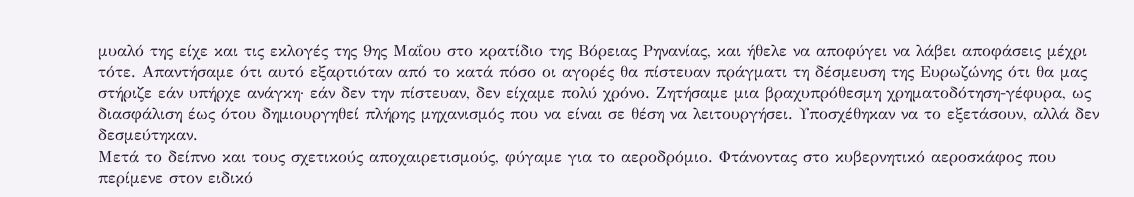μυαλό της είχε και τις εκλογές της 9ης Μαΐου στο κρατίδιο της Βόρειας Ρηνανίας, και ήθελε να αποφύγει να λάβει αποφάσεις μέχρι τότε. Απαντήσαμε ότι αυτό εξαρτιόταν από το κατά πόσο οι αγορές θα πίστευαν πράγματι τη δέσμευση της Ευρωζώνης ότι θα μας στήριζε εάν υπήρχε ανάγκη· εάν δεν την πίστευαν, δεν είχαμε πολύ χρόνο. Ζητήσαμε μια βραχυπρόθεσμη χρηματοδότηση-γέφυρα, ως διασφάλιση έως ότου δημιουργηθεί πλήρης μηχανισμός που να είναι σε θέση να λειτουργήσει. Υποσχέθηκαν να το εξετάσουν, αλλά δεν δεσμεύτηκαν.
Μετά το δείπνο και τους σχετικούς αποχαιρετισμούς, φύγαμε για το αεροδρόμιο. Φτάνοντας στο κυβερνητικό αεροσκάφος που περίμενε στον ειδικό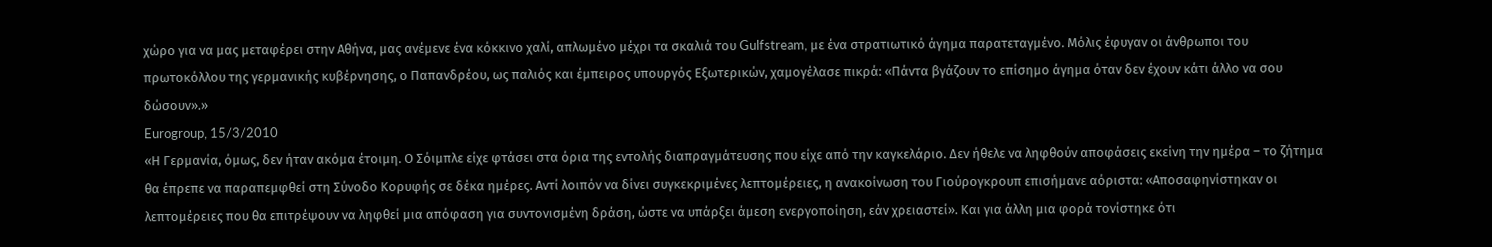χώρο για να μας μεταφέρει στην Αθήνα, μας ανέμενε ένα κόκκινο χαλί, απλωμένο μέχρι τα σκαλιά του Gulfstream, με ένα στρατιωτικό άγημα παρατεταγμένο. Μόλις έφυγαν οι άνθρωποι του πρωτοκόλλου της γερμανικής κυβέρνησης, ο Παπανδρέου, ως παλιός και έμπειρος υπουργός Εξωτερικών, χαμογέλασε πικρά: «Πάντα βγάζουν το επίσημο άγημα όταν δεν έχουν κάτι άλλο να σου δώσουν».»
Eurogroup, 15/3/2010
«Η Γερμανία, όμως, δεν ήταν ακόμα έτοιμη. Ο Σόιμπλε είχε φτάσει στα όρια της εντολής διαπραγμάτευσης που είχε από την καγκελάριο. ∆εν ήθελε να ληφθούν αποφάσεις εκείνη την ημέρα – το ζήτημα θα έπρεπε να παραπεμφθεί στη Σύνοδο Κορυφής σε δέκα ημέρες. Αντί λοιπόν να δίνει συγκεκριμένες λεπτομέρειες, η ανακοίνωση του Γιούρογκρουπ επισήμανε αόριστα: «Αποσαφηνίστηκαν οι λεπτομέρειες που θα επιτρέψουν να ληφθεί μια απόφαση για συντονισμένη δράση, ώστε να υπάρξει άμεση ενεργοποίηση, εάν χρειαστεί». Και για άλλη μια φορά τονίστηκε ότι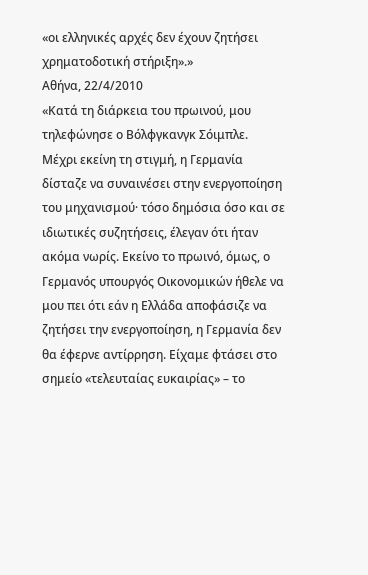«οι ελληνικές αρχές δεν έχουν ζητήσει χρηματοδοτική στήριξη».»
Αθήνα, 22/4/2010
«Κατά τη διάρκεια του πρωινού, μου τηλεφώνησε ο Βόλφγκανγκ Σόιμπλε. Μέχρι εκείνη τη στιγμή, η Γερμανία δίσταζε να συναινέσει στην ενεργοποίηση του μηχανισμού· τόσο δημόσια όσο και σε ιδιωτικές συζητήσεις, έλεγαν ότι ήταν ακόμα νωρίς. Εκείνο το πρωινό, όμως, ο Γερμανός υπουργός Οικονομικών ήθελε να μου πει ότι εάν η Ελλάδα αποφάσιζε να ζητήσει την ενεργοποίηση, η Γερμανία δεν θα έφερνε αντίρρηση. Είχαμε φτάσει στο σημείο «τελευταίας ευκαιρίας» – το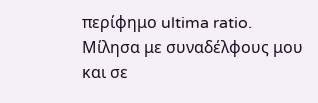περίφημο ultima ratio. Μίλησα με συναδέλφους μου και σε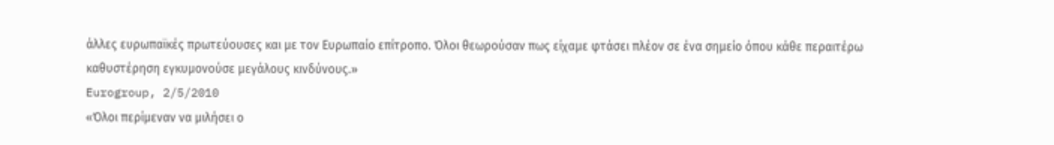άλλες ευρωπαϊκές πρωτεύουσες και με τον Ευρωπαίο επίτροπο. Όλοι θεωρούσαν πως είχαμε φτάσει πλέον σε ένα σημείο όπου κάθε περαιτέρω καθυστέρηση εγκυμονούσε μεγάλους κινδύνους.»
Eurogroup, 2/5/2010
«Όλοι περίμεναν να μιλήσει ο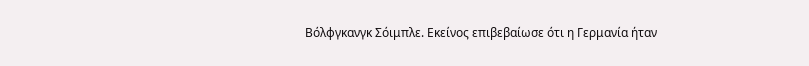Βόλφγκανγκ Σόιμπλε. Εκείνος επιβεβαίωσε ότι η Γερμανία ήταν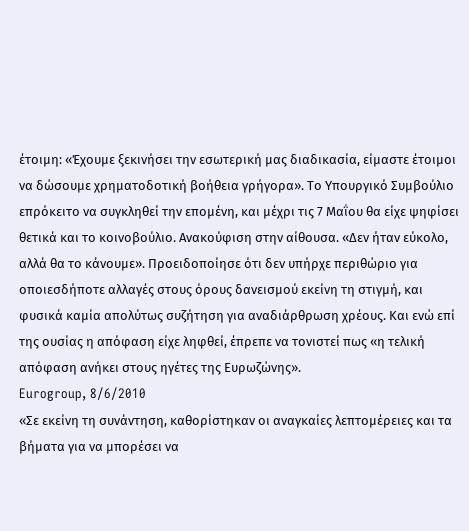έτοιμη: «Έχουμε ξεκινήσει την εσωτερική μας διαδικασία, είμαστε έτοιμοι να δώσουμε χρηματοδοτική βοήθεια γρήγορα». Το Υπουργικό Συμβούλιο επρόκειτο να συγκληθεί την επομένη, και μέχρι τις 7 Μαΐου θα είχε ψηφίσει θετικά και το κοινοβούλιο. Ανακούφιση στην αίθουσα. «∆εν ήταν εύκολο, αλλά θα το κάνουμε». Προειδοποίησε ότι δεν υπήρχε περιθώριο για οποιεσδήποτε αλλαγές στους όρους δανεισμού εκείνη τη στιγμή, και φυσικά καμία απολύτως συζήτηση για αναδιάρθρωση χρέους. Και ενώ επί της ουσίας η απόφαση είχε ληφθεί, έπρεπε να τονιστεί πως «η τελική απόφαση ανήκει στους ηγέτες της Ευρωζώνης».
Eurogroup, 8/6/2010
«Σε εκείνη τη συνάντηση, καθορίστηκαν οι αναγκαίες λεπτομέρειες και τα βήματα για να μπορέσει να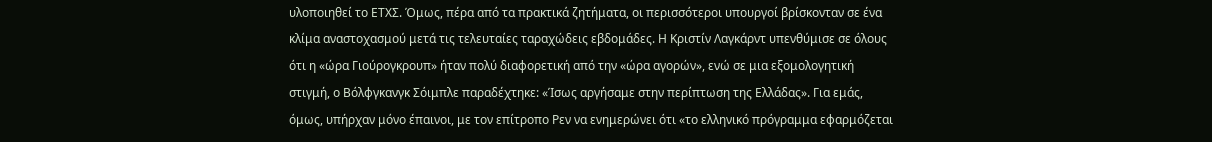υλοποιηθεί το ΕΤΧΣ. Όμως, πέρα από τα πρακτικά ζητήματα, οι περισσότεροι υπουργοί βρίσκονταν σε ένα κλίμα αναστοχασμού μετά τις τελευταίες ταραχώδεις εβδομάδες. Η Κριστίν Λαγκάρντ υπενθύμισε σε όλους ότι η «ώρα Γιούρογκρουπ» ήταν πολύ διαφορετική από την «ώρα αγορών», ενώ σε μια εξομολογητική στιγμή, ο Βόλφγκανγκ Σόιμπλε παραδέχτηκε: «Ίσως αργήσαμε στην περίπτωση της Ελλάδας». Για εμάς, όμως, υπήρχαν μόνο έπαινοι, με τον επίτροπο Ρεν να ενημερώνει ότι «το ελληνικό πρόγραμμα εφαρμόζεται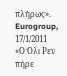πλήρως».
Eurogroup, 17/1/2011
«Ο Όλι Ρεν πήρε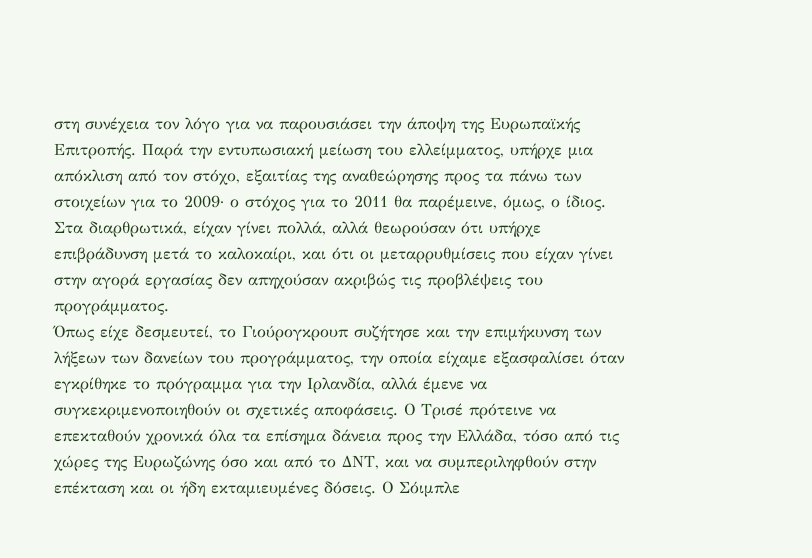στη συνέχεια τον λόγο για να παρουσιάσει την άποψη της Ευρωπαϊκής Επιτροπής. Παρά την εντυπωσιακή μείωση του ελλείμματος, υπήρχε μια απόκλιση από τον στόχο, εξαιτίας της αναθεώρησης προς τα πάνω των στοιχείων για το 2009· ο στόχος για το 2011 θα παρέμεινε, όμως, ο ίδιος. Στα διαρθρωτικά, είχαν γίνει πολλά, αλλά θεωρούσαν ότι υπήρχε επιβράδυνση μετά το καλοκαίρι, και ότι οι μεταρρυθμίσεις που είχαν γίνει στην αγορά εργασίας δεν απηχούσαν ακριβώς τις προβλέψεις του προγράμματος.
Όπως είχε δεσμευτεί, το Γιούρογκρουπ συζήτησε και την επιμήκυνση των λήξεων των δανείων του προγράμματος, την οποία είχαμε εξασφαλίσει όταν εγκρίθηκε το πρόγραμμα για την Ιρλανδία, αλλά έμενε να συγκεκριμενοποιηθούν οι σχετικές αποφάσεις. Ο Τρισέ πρότεινε να επεκταθούν χρονικά όλα τα επίσημα δάνεια προς την Ελλάδα, τόσο από τις χώρες της Ευρωζώνης όσο και από το ∆ΝΤ, και να συμπεριληφθούν στην επέκταση και οι ήδη εκταμιευμένες δόσεις. Ο Σόιμπλε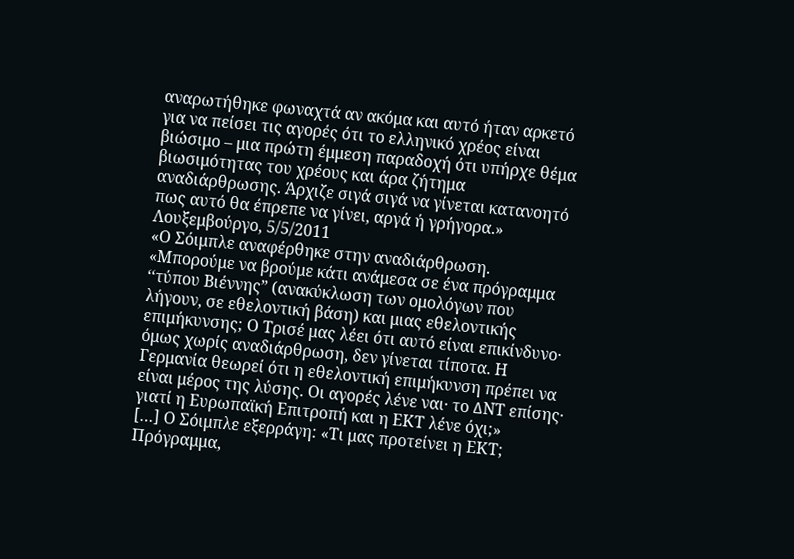αναρωτήθηκε φωναχτά αν ακόμα και αυτό ήταν αρκετό για να πείσει τις αγορές ότι το ελληνικό χρέος είναι βιώσιμο – μια πρώτη έμμεση παραδοχή ότι υπήρχε θέμα βιωσιμότητας του χρέους και άρα ζήτημα αναδιάρθρωσης. Άρχιζε σιγά σιγά να γίνεται κατανοητό πως αυτό θα έπρεπε να γίνει, αργά ή γρήγορα.»
Λουξεμβούργο, 5/5/2011
«Ο Σόιμπλε αναφέρθηκε στην αναδιάρθρωση. «Μπορούμε να βρούμε κάτι ανάμεσα σε ένα πρόγραμμα ‘‘τύπου Βιέννης” (ανακύκλωση των ομολόγων που λήγουν, σε εθελοντική βάση) και μιας εθελοντικής επιμήκυνσης; Ο Τρισέ μας λέει ότι αυτό είναι επικίνδυνο· όμως χωρίς αναδιάρθρωση, δεν γίνεται τίποτα. Η Γερμανία θεωρεί ότι η εθελοντική επιμήκυνση πρέπει να είναι μέρος της λύσης. Οι αγορές λένε ναι· το ∆ΝΤ επίσης· γιατί η Ευρωπαϊκή Επιτροπή και η ΕΚΤ λένε όχι;»
[…] Ο Σόιμπλε εξερράγη: «Τι μας προτείνει η ΕΚΤ; Πρόγραμμα,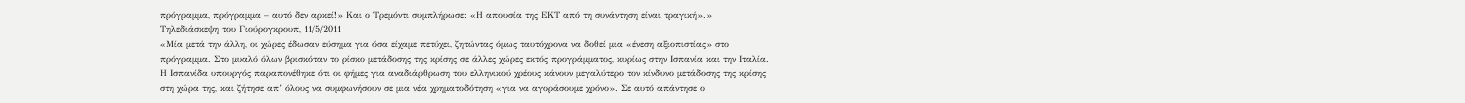πρόγραμμα, πρόγραμμα – αυτό δεν αρκεί!» Και ο Τρεμόντι συμπλήρωσε: «Η απουσία της ΕΚΤ από τη συνάντηση είναι τραγική».»
Τηλεδιάσκεψη του Γιούρογκρουπ, 11/5/2011
«Μία μετά την άλλη, οι χώρες έδωσαν εύσημα για όσα είχαμε πετύχει, ζητώντας όμως ταυτόχρονα να δοθεί μια «ένεση αξιοπιστίας» στο πρόγραμμα. Στο μυαλό όλων βρισκόταν το ρίσκο μετάδοσης της κρίσης σε άλλες χώρες εκτός προγράμματος, κυρίως στην Ισπανία και την Ιταλία. Η Ισπανίδα υπουργός παραπονέθηκε ότι οι φήμες για αναδιάρθρωση του ελληνικού χρέους κάνουν μεγαλύτερο τον κίνδυνο μετάδοσης της κρίσης στη χώρα της, και ζήτησε απ’ όλους να συμφωνήσουν σε μια νέα χρηματοδότηση «για να αγοράσουμε χρόνο». Σε αυτό απάντησε ο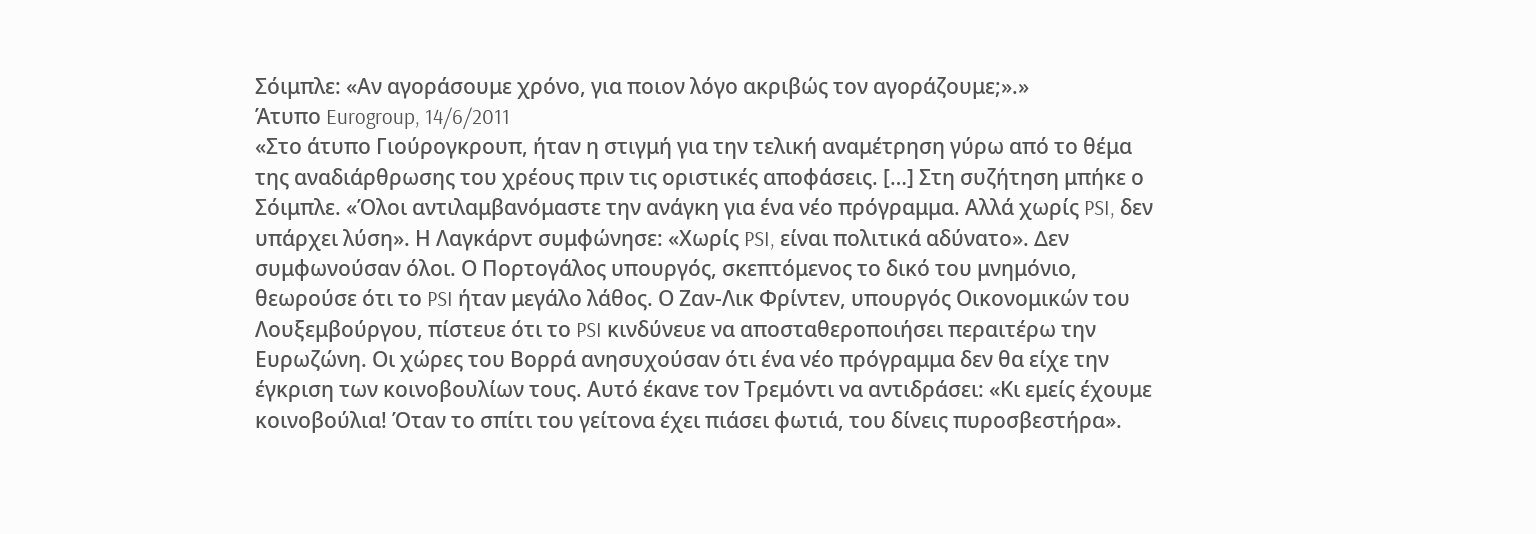Σόιμπλε: «Αν αγοράσουμε χρόνο, για ποιον λόγο ακριβώς τον αγοράζουμε;».»
Άτυπο Eurogroup, 14/6/2011
«Στο άτυπο Γιούρογκρουπ, ήταν η στιγμή για την τελική αναμέτρηση γύρω από το θέμα της αναδιάρθρωσης του χρέους πριν τις οριστικές αποφάσεις. […] Στη συζήτηση μπήκε ο Σόιμπλε. «Όλοι αντιλαμβανόμαστε την ανάγκη για ένα νέο πρόγραμμα. Αλλά χωρίς PSI, δεν υπάρχει λύση». Η Λαγκάρντ συμφώνησε: «Χωρίς PSI, είναι πολιτικά αδύνατο». ∆εν συμφωνούσαν όλοι. Ο Πορτογάλος υπουργός, σκεπτόμενος το δικό του μνημόνιο, θεωρούσε ότι το PSI ήταν μεγάλο λάθος. Ο Ζαν-Λικ Φρίντεν, υπουργός Οικονομικών του Λουξεμβούργου, πίστευε ότι το PSI κινδύνευε να αποσταθεροποιήσει περαιτέρω την Ευρωζώνη. Οι χώρες του Βορρά ανησυχούσαν ότι ένα νέο πρόγραμμα δεν θα είχε την έγκριση των κοινοβουλίων τους. Αυτό έκανε τον Τρεμόντι να αντιδράσει: «Κι εμείς έχουμε κοινοβούλια! Όταν το σπίτι του γείτονα έχει πιάσει φωτιά, του δίνεις πυροσβεστήρα».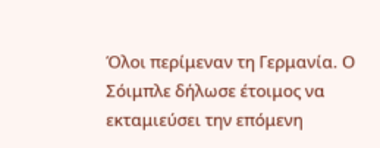Όλοι περίμεναν τη Γερμανία. Ο Σόιμπλε δήλωσε έτοιμος να εκταμιεύσει την επόμενη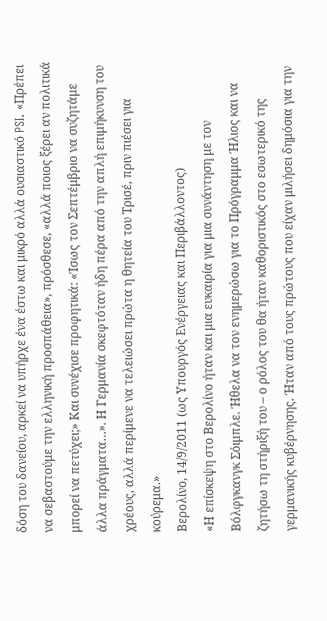δόση του δανείου, αρκεί να υπήρχε ένα έστω και μικρό αλλά ουσιαστικό PSI. «Πρέπει να σεβαστούμε την ελληνική προσπάθεια», πρόσθεσε, «αλλά ποιος ξέρει αν πολιτικά μπορεί να πετύχει;» Και συνέχισε προφητικά: «Ίσως τον Σεπτέμβριο να συζητάμε άλλα πράγματα…». Η Γερμανία σκεφτόταν ήδη πέρα από την απλή επιμήκυνση του χρέους, αλλά περίμενε να τελειώσει πρώτα η θητεία του Τρισέ, πριν πιέσει για κούρεμα.»
Βερολίνο, 14/9/2011 (ως Υπουργός Ενέργειας και Περιβάλλοντος)
«Η επίσκεψη στο Βερολίνο ήταν και μια ευκαιρία για μια συνάντηση με τον Βόλφγκανγκ Σόιμπλε. Ήθελα να τον ενημερώσω για το Πρόγραμμα Ήλιος και να ζητήσω τη στήριξή του – ο ρόλος του θα ήταν καθοριστικός στο εσωτερικό της γερμανικής κυβέρνησης. Ήταν από τους πρώτους που είχαν μιλήσει δημόσια για την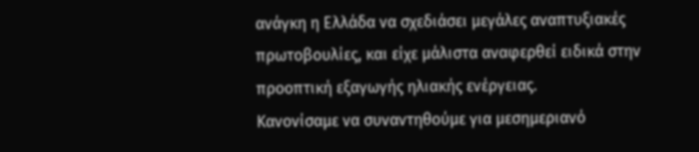ανάγκη η Ελλάδα να σχεδιάσει μεγάλες αναπτυξιακές πρωτοβουλίες, και είχε μάλιστα αναφερθεί ειδικά στην προοπτική εξαγωγής ηλιακής ενέργειας.
Κανονίσαμε να συναντηθούμε για μεσημεριανό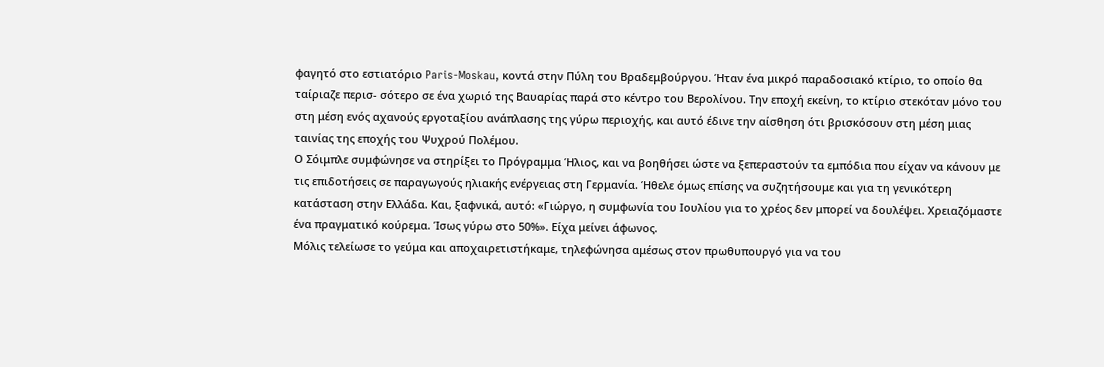φαγητό στο εστιατόριο Paris-Moskau, κοντά στην Πύλη του Βραδεμβούργου. Ήταν ένα μικρό παραδοσιακό κτίριο, το οποίο θα ταίριαζε περισ- σότερο σε ένα χωριό της Βαυαρίας παρά στο κέντρο του Βερολίνου. Την εποχή εκείνη, το κτίριο στεκόταν μόνο του στη μέση ενός αχανούς εργοταξίου ανάπλασης της γύρω περιοχής, και αυτό έδινε την αίσθηση ότι βρισκόσουν στη μέση μιας ταινίας της εποχής του Ψυχρού Πολέμου.
Ο Σόιμπλε συμφώνησε να στηρίξει το Πρόγραμμα Ήλιος, και να βοηθήσει ώστε να ξεπεραστούν τα εμπόδια που είχαν να κάνουν με τις επιδοτήσεις σε παραγωγούς ηλιακής ενέργειας στη Γερμανία. Ήθελε όμως επίσης να συζητήσουμε και για τη γενικότερη κατάσταση στην Ελλάδα. Και, ξαφνικά, αυτό: «Γιώργο, η συμφωνία του Ιουλίου για το χρέος δεν μπορεί να δουλέψει. Χρειαζόμαστε ένα πραγματικό κούρεμα. Ίσως γύρω στο 50%». Είχα μείνει άφωνος.
Μόλις τελείωσε το γεύμα και αποχαιρετιστήκαμε, τηλεφώνησα αμέσως στον πρωθυπουργό για να του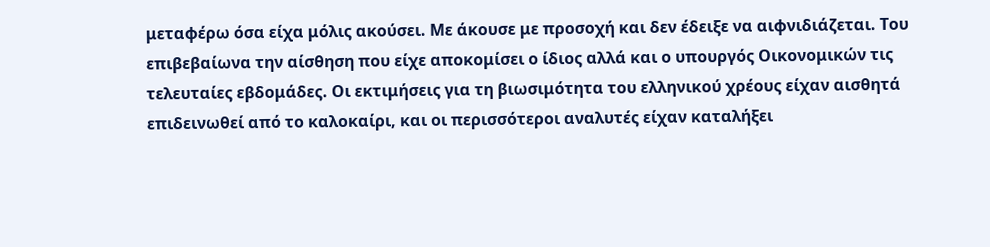μεταφέρω όσα είχα μόλις ακούσει. Με άκουσε με προσοχή και δεν έδειξε να αιφνιδιάζεται. Του επιβεβαίωνα την αίσθηση που είχε αποκομίσει ο ίδιος αλλά και ο υπουργός Οικονομικών τις τελευταίες εβδομάδες. Οι εκτιμήσεις για τη βιωσιμότητα του ελληνικού χρέους είχαν αισθητά επιδεινωθεί από το καλοκαίρι, και οι περισσότεροι αναλυτές είχαν καταλήξει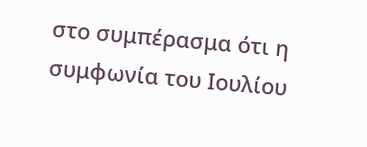στο συμπέρασμα ότι η συμφωνία του Ιουλίου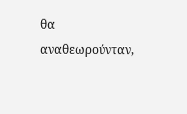θα αναθεωρούνταν,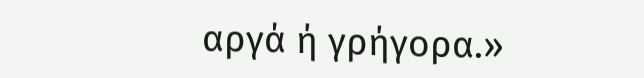αργά ή γρήγορα.»